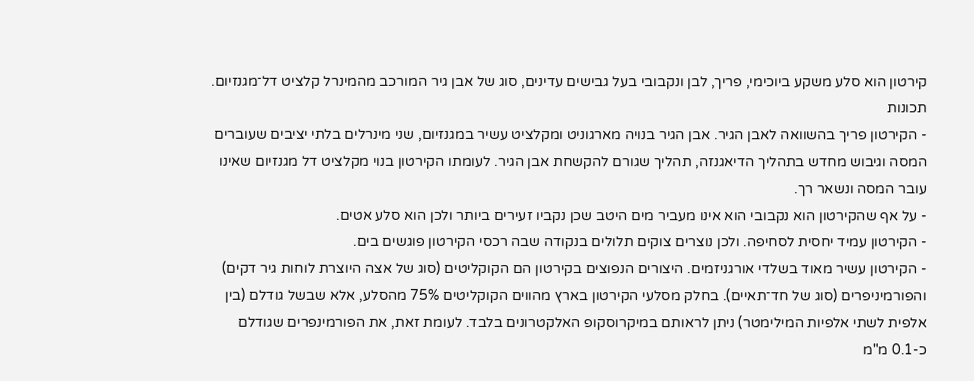קירטון הוא סלע משקע ביוכימי, פריך, לבן ונקבובי בעל גבישים עדינים, סוג של אבן גיר המורכב מהמינרל קלציט דל־מגנזיום.
תכונות
- הקירטון פריך בהשוואה לאבן הגיר. אבן הגיר בנויה מארגוניט ומקלציט עשיר במגנזיום, שני מינרלים בלתי יציבים שעוברים המסה וגיבוש מחדש בתהליך הדיאגנזה, תהליך שגורם להקשחת אבן הגיר. לעומתו הקירטון בנוי מקלציט דל מגנזיום שאינו עובר המסה ונשאר רך.
- על אף שהקירטון הוא נקבובי הוא אינו מעביר מים היטב שכן נקביו זעירים ביותר ולכן הוא סלע אטים.
- הקירטון עמיד יחסית לסחיפה. ולכן נוצרים צוקים תלולים בנקודה שבה רכסי הקירטון פוגשים בים.
- הקירטון עשיר מאוד בשלדי אורגניזמים. היצורים הנפוצים בקירטון הם הקוקליטים (סוג של אצה היוצרת לוחות גיר דקים) והפורמיניפרים (סוג של חד־תאיים). בחלק מסלעי הקירטון בארץ מהווים הקוקליטים 75% מהסלע, אלא שבשל גודלם (בין אלפית לשתי אלפיות המילימטר) ניתן לראותם במיקרוסקופ האלקטרונים בלבד. לעומת זאת, את הפורמינפרים שגודלם כ-0.1 מ"מ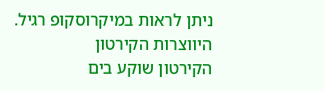ניתן לראות במיקרוסקופ רגיל.
היווצרות הקירטון
הקירטון שוקע בים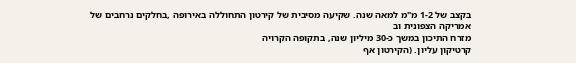בקצב של 1-2 מ"מ למאה שנה. שקיעה מסיבית של קירטון התחוללה באירופה ,בחלקים נרחבים של
אמריקה הצפונית וב
מזרח התיכון במשך כ-30 מיליון שנה, בתקופה הקרויה
קרטיקון עליון. (הקירטון אף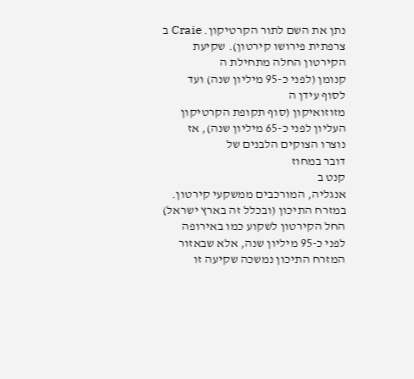נתן את השם לתור הקרטיקון. Craie ב
צרפתית פירושו קירטון). שקיעת הקירטון החלה מתחילת ה
קנומן (לפני כ-95 מיליון שנה) ועד לסוף עידן ה
מזוזואיקון (סוף תקופת הקרטיקון העליון לפני כ-65 מיליון שנה), אז נוצרו הצוקים הלבנים של
דובר במחוז
קנט ב
אנגליה, המורכבים ממשקעי קירטון.
במזרח התיכון (ובכלל זה בארץ ישראל) החל הקירטון לשקוע כמו באירופה לפני כ-95 מיליון שנה, אלא שבאזור המזרח התיכון נמשכה שקיעה זו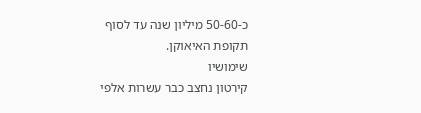כ-50-60 מיליון שנה עד לסוף תקופת האיאוקן.
שימושיו
קירטון נחצב כבר עשרות אלפי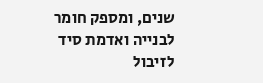שנים, ומספק חומר לבנייה ואדמת סיד לזיבול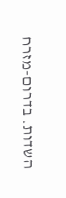השדות. בדרום-מזרח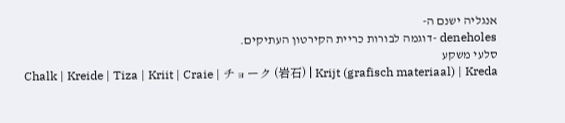אנגליה ישנם ה-
deneholes -דוגמה לבורות כריית הקירטון העתיקים.
סלעי משקע
Chalk | Kreide | Tiza | Kriit | Craie | チョーク (岩石) | Krijt (grafisch materiaal) | Kreda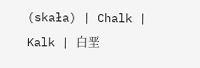(skała) | Chalk | Kalk | 白垩